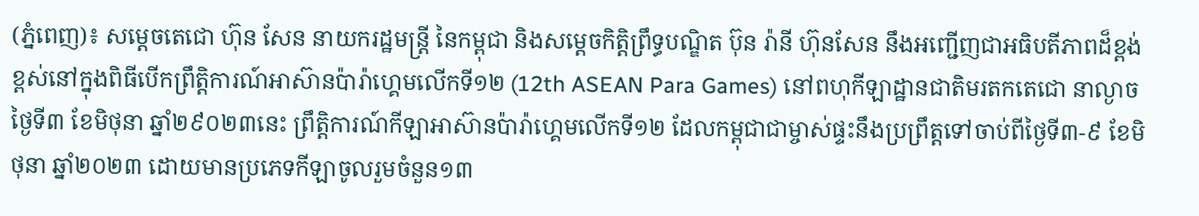(ភ្នំពេញ)៖ សម្ដេចតេជោ ហ៊ុន សែន នាយករដ្ឋមន្ត្រី នៃកម្ពុជា និងសម្ដេចកិត្តិព្រឹទ្ធបណ្ឌិត ប៊ុន រ៉ានី ហ៊ុនសែន នឹងអញ្ជើញជាអធិបតីភាពដ៏ខ្ពង់ខ្ពស់នៅក្នុងពិធីបើកព្រឹត្តិការណ៍អាស៊ានប៉ារ៉ាហ្គេមលើកទី១២ (12th ASEAN Para Games) នៅពហុកីឡាដ្ឋានជាតិមរតកតេជោ នាល្ងាចថ្ងៃទី៣ ខែមិថុនា ឆ្នាំ២៩០២៣នេះ ព្រឹត្តិការណ៍កីឡាអាស៊ានប៉ារ៉ាហ្គេមលើកទី១២ ដែលកម្ពុជាជាម្ចាស់ផ្ទះនឹងប្រព្រឹត្តទៅចាប់ពីថ្ងៃទី៣-៩ ខែមិថុនា ឆ្នាំ២០២៣ ដោយមានប្រភេទកីឡាចូលរួមចំនួន១៣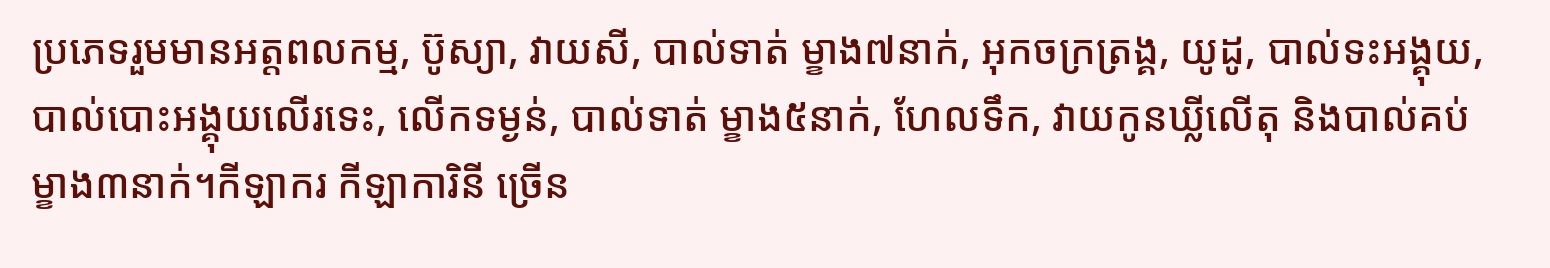ប្រភេទរួមមានអត្តពលកម្ម, ប៊ូស្យា, វាយសី, បាល់ទាត់ ម្ខាង៧នាក់, អុកចក្រត្រង្គ, យូដូ, បាល់ទះអង្គុយ, បាល់បោះអង្គុយលើរទេះ, លើកទម្ងន់, បាល់ទាត់ ម្ខាង៥នាក់, ហែលទឹក, វាយកូនឃ្លីលើតុ និងបាល់គប់ ម្ខាង៣នាក់។កីឡាករ កីឡាការិនី ច្រើន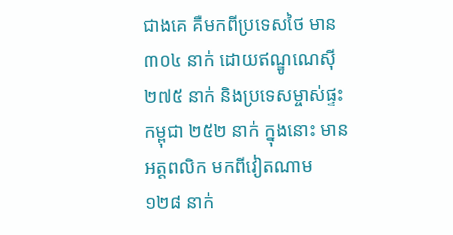ជាងគេ គឺមកពីប្រទេសថៃ មាន ៣០៤ នាក់ ដោយឥណ្ឌូណេស៊ី ២៧៥ នាក់ និងប្រទេសម្ចាស់ផ្ទះកម្ពុជា ២៥២ នាក់ ក្នុងនោះ មានអត្តពលិក មកពីវៀតណាម ១២៨ នាក់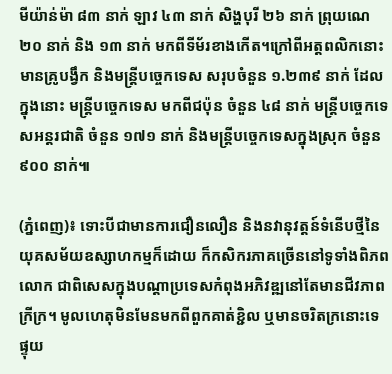មីយ៉ាន់ម៉ា ៨៣ នាក់ ឡាវ ៤៣ នាក់ សិង្ហបុរី ២៦ នាក់ ព្រុយណេ ២០ នាក់ និង ១៣ នាក់ មកពីទីម័រខាងកើត។ក្រៅពីអត្តពលិកនោះ មានគ្រូបង្វឹក និងមន្ត្រីបច្ចេកទេស សរុបចំនួន ១.២៣៩ នាក់ ដែលក្នុងនោះ មន្ត្រីបច្ចេកទេស មកពីជប៉ុន ចំនួន ៤៨ នាក់ មន្ត្រីបច្ចេកទេសអន្ដរជាតិ ចំនួន ១៧១ នាក់ និងមន្ត្រីបច្ចេកទេសក្នុងស្រុក ចំនួន ៩០០ នាក់៕

(ភ្នំពេញ)៖ ទោះបីជាមានការជឿនលឿន និងនវានុវត្តន៍ទំនើបថ្មីនៃយុគសម័យឧស្សាហកម្មក៏ដោយ ក៏កសិករភាគច្រើននៅទូទាំងពិភពលោក ជាពិសេសក្នុងបណ្តាប្រទេសកំពុងអភិវឌ្ឍនៅតែមានជីវភាពក្រីក្រ។ មូលហេតុមិនមែនមកពីពួកគាត់ខ្ជិល ឬមានចរិតក្រនោះទេ ផ្ទុយ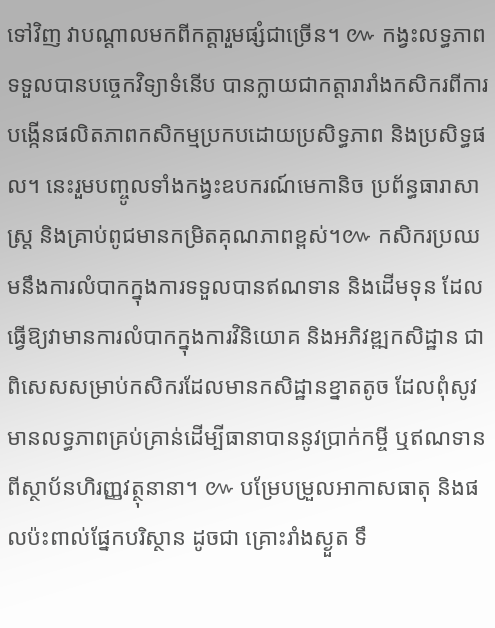ទៅវិញ វាបណ្តាលមកពីកត្តារួមផ្សំជាច្រើន។ ៚ កង្វះលទ្ធភាពទទួលបានបច្ចេកវិទ្យាទំនើប បានក្លាយជាកត្តារារាំងកសិករពីការបង្កើនផលិតភាពកសិកម្មប្រកបដោយប្រសិទ្ធភាព និងប្រសិទ្ធផល។ នេះរួមបញ្ចូលទាំងកង្វះឧបករណ៍មេកានិច ប្រព័ន្ធធារាសាស្រ្ត និងគ្រាប់ពូជមានកម្រិតគុណភាពខ្ពស់។៚ កសិករប្រឈមនឹងការលំបាកក្នុងការទទួលបានឥណទាន និងដើមទុន ដែលធ្វើឱ្យវាមានការលំបាកក្នុងការវិនិយោគ និងអភិវឌ្ឍកសិដ្ឋាន ជាពិសេសសម្រាប់កសិករដែលមានកសិដ្ឋានខ្នាតតូច ដែលពុំសូវមានលទ្ធភាពគ្រប់គ្រាន់ដើម្បីធានាបាននូវប្រាក់កម្ចី ឬឥណទានពីស្ថាប័នហិរញ្ញវត្ថុនានា។ ៚ បម្រែបម្រួលអាកាសធាតុ និងផលប៉ះពាល់ផ្នែកបរិស្ថាន ដូចជា គ្រោះរាំងស្ងួត ទឹ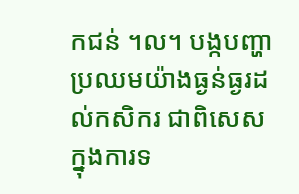កជន់ ។ល។ បង្កបញ្ហាប្រឈមយ៉ាងធ្ងន់ធ្ងរដល់កសិករ ជាពិសេសក្នុងការទ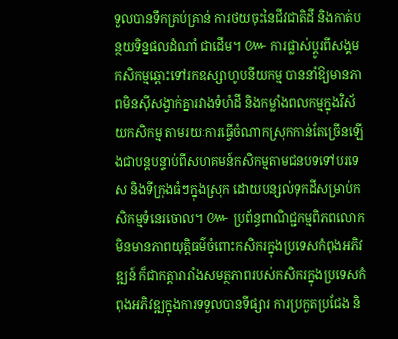ទួលបានទឹកគ្រប់គ្រាន់ ការថយចុះនៃជីវជាតិដី និងកាត់បន្ថយទិន្នផលដំណាំ ជាដើម។ ៚ ការផ្លាស់ប្តូរពីសង្គមកសិកម្មឆ្ពោះទៅរកឧស្សាហូបនីយកម្ម បាននាំឱ្យមានភាពមិនស៊ីសង្វាក់គ្នារវាងទំហំដី និងកម្លាំងពលកម្មក្នុងវិស័យកសិកម្ម តាមរយៈការធ្វើចំណាកស្រុកកាន់តែច្រើនឡើងជាបន្តបន្ទាប់ពីសហគមន៍កសិកម្មតាមជនបទទៅបរទេស និងទីក្រុងធំៗក្នុងស្រុក ដោយបន្សល់ទុកដីសម្រាប់កសិកម្មទំនេរចោល។ ៚ ប្រព័ន្ធពាណិជ្ជកម្មពិភពលោកមិនមានភាពយុត្តិធម៌ចំពោះកសិករក្នុងប្រទេសកំពុងអភិវឌ្ឍន៍ ក៏ជាកត្តារារាំងសមត្ថភាពរបស់កសិករក្នុងប្រទេសកំពុងអភិវឌ្ឍក្នុងការទទួលបានទីផ្សារ ការប្រកួតប្រជែង និ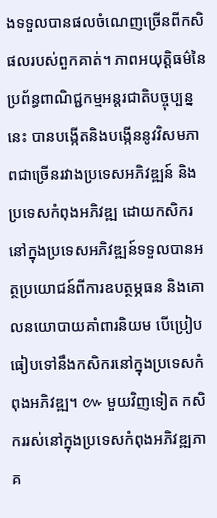ងទទួលបានផលចំណេញច្រើនពីកសិផលរបស់ពួកគាត់។ ភាពអយុត្តិធម៌នៃប្រព័ន្ធពាណិជ្ជកម្មអន្តរជាតិបច្ចុប្បន្ននេះ បានបង្កើតនិងបង្កើននូវវិសមភាពជាច្រើនរវាងប្រទេសអភិវឌ្ឍន៍ និងប្រទេសកំពុងអភិវឌ្ឍ ដោយកសិករនៅក្នុងប្រទេសអភិវឌ្ឍន៍ទទួលបានអត្ថប្រយោជន៍ពីការឧបត្ថម្ភធន និងគោលនយោបាយគាំពារនិយម បើប្រៀបធៀបទៅនឹងកសិករនៅក្នុងប្រទេសកំពុងអភិវឌ្ឍ។ ៚ មួយវិញទៀត កសិកររស់នៅក្នុងប្រទេសកំពុងអភិវឌ្ឍភាគ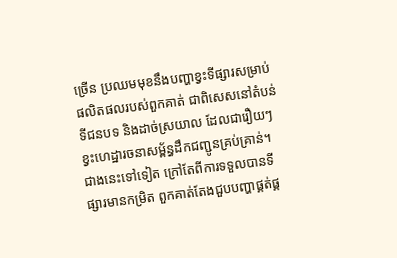ច្រើន ប្រឈមមុខនឹងបញ្ហាខ្វះទីផ្សារសម្រាប់ផលិតផលរបស់ពួកគាត់ ជាពិសេសនៅតំបន់ទីជនបទ និងដាច់ស្រយាល ដែលជារឿយៗខ្វះហេដ្ឋារចនាសម្ព័ន្ធដឹកជញ្ជូនគ្រប់គ្រាន់។ ជាងនេះទៅទៀត ក្រៅតែពីការទទួលបានទីផ្សារមានកម្រិត ពួកគាត់តែងជួបបញ្ហាផ្គត់ផ្គ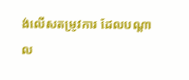ង់លើសតម្រូវការ ដែលបណ្តាល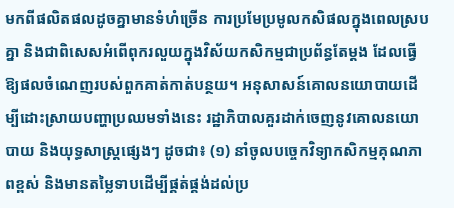មកពីផលិតផលដូចគ្នាមានទំហំច្រើន ការប្រមែប្រមូលកសិផលក្នុងពេលស្របគ្នា និងជាពិសេសអំពើពុករលួយក្នុងវិស័យកសិកម្មជាប្រព័ន្ធតែម្តង ដែលធ្វើឱ្យផលចំណេញរបស់ពួកគាត់កាត់បន្ថយ។ អនុសាសន៍គោលនយោបាយដើម្បីដោះស្រាយបញ្ហាប្រឈមទាំងនេះ រដ្ឋាភិបាលគួរដាក់ចេញនូវគោលនយោបាយ និងយុទ្ធសាស្ត្រផ្សេងៗ ដូចជា៖ (១) នាំចូលបច្ចេកវិទ្យាកសិកម្មគុណភាពខ្ពស់ និងមានតម្លៃទាបដើម្បីផ្គត់ផ្គង់ដល់ប្រ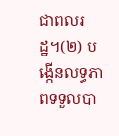ជាពលរដ្ឋ។(២) បង្កើនលទ្ធភាពទទួលបា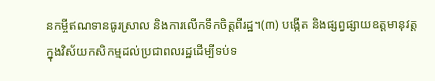នកម្ចីឥណទានធូរស្រាល និងការលើកទឹកចិត្តពីរដ្ឋ។(៣) បង្កើត និងផ្សព្វផ្សាយឧត្តមានុវត្តក្នុងវិស័យកសិកម្មដល់ប្រជាពលរដ្ឋដើម្បីទប់ទ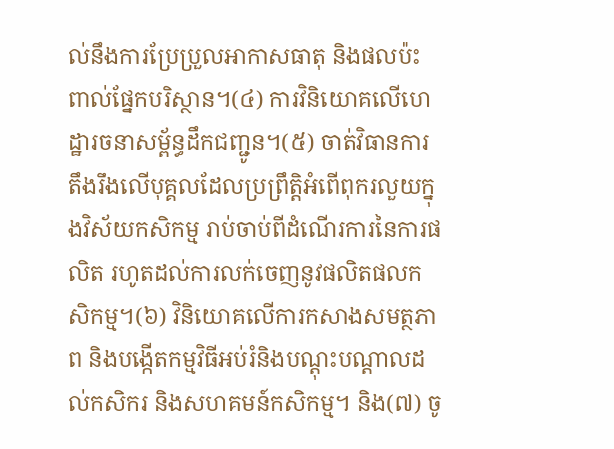ល់នឹងការប្រែប្រួលអាកាសធាតុ និងផលប៉ះពាល់ផ្នែកបរិស្ថាន។(៤) ការវិនិយោគលើហេដ្ឋារចនាសម្ព័ន្ធដឹកជញ្ជូន។(៥) ចាត់វិធានការតឹងរឹងលើបុគ្គលដែលប្រព្រឹត្តិអំពើពុករលួយក្នុងវិស័យកសិកម្ម រាប់ចាប់ពីដំណើរការនៃការផលិត រហូតដល់ការលក់ចេញនូវផលិតផលកសិកម្ម។(៦) វិនិយោគលើការកសាងសមត្ថភាព និងបង្កើតកម្មវិធីអប់រំនិងបណ្តុះបណ្តាលដល់កសិករ និងសហគមន៍កសិកម្ម។ និង(៧) ចូ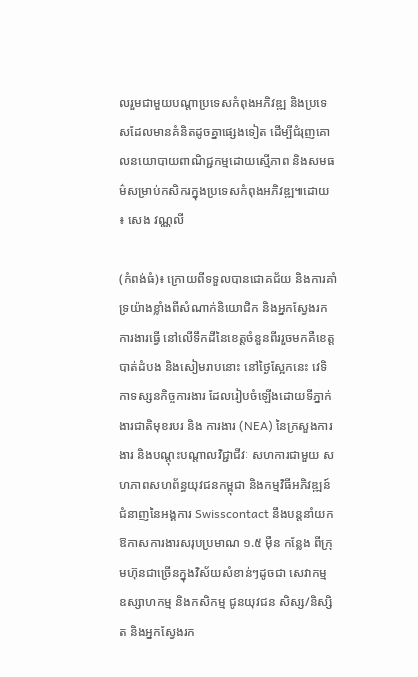លរួមជាមួយបណ្តាប្រទេសកំពុងអភិវឌ្ឍ និងប្រទេសដែលមានគំនិតដូចគ្នាផ្សេងទៀត ដើម្បីជំរុញគោលនយោបាយពាណិជ្ជកម្មដោយស្មើភាព និងសមធម៌សម្រាប់កសិករក្នុងប្រទេសកំពុងអភិវឌ្ឍ៕ដោយ ៖ សេង វណ្ណលី

(កំពង់ធំ)៖ ក្រោយពីទទួលបានជោគជ័យ និងការគាំទ្រយ៉ាងខ្លាំងពីសំណាក់និយោជិក និងអ្នកស្វែងរកការងារធ្វើ នៅលើទឹកដីនៃខេត្តចំនួនពីររួចមកគឺខេត្តបាត់ដំបង និងសៀមរាបនោះ នៅថ្ងៃស្អែកនេះ វេទិកាទស្សនកិច្ចការងារ ដែលរៀបចំឡើងដោយទីភ្នាក់ងារជាតិមុខរបរ និង ការងារ (NEA) នៃក្រសួងការងារ និងបណ្តុះបណ្តាលវិជ្ជាជីវៈ សហការជាមួយ សហភាពសហព័ន្ធយុវជនកម្ពុជា និងកម្មវិធីអភិវឌ្ឍន៍ជំនាញនៃអង្គការ Swisscontact នឹងបន្តនាំយកឱកាសការងារសរុបប្រមាណ ១.៥ ម៉ឺន កន្លែង ពីក្រុមហ៊ុនជាច្រើនក្នុងវិស័យសំខាន់ៗដូចជា សេវាកម្ម ឧស្សាហកម្ម និងកសិកម្ម ជូនយុវជន សិស្ស/និស្សិត និងអ្នកស្វែងរក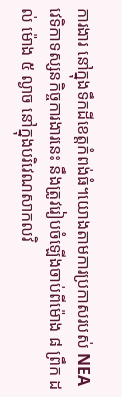ការងារ នៅក្នុងទឹកដីខេត្តកំពង់ធំ។យោងតាមការប្រកាសរបស់ NEA វេទិកាទស្សនកិច្ចការងារនេះ នឹងត្រូវរៀបចំឡើងចាប់ពីម៉ោង ៨ ព្រឹក ដល់ ម៉ោង ៥ ល្ងាច នៅក្នុងបរិវេណសាកលវិ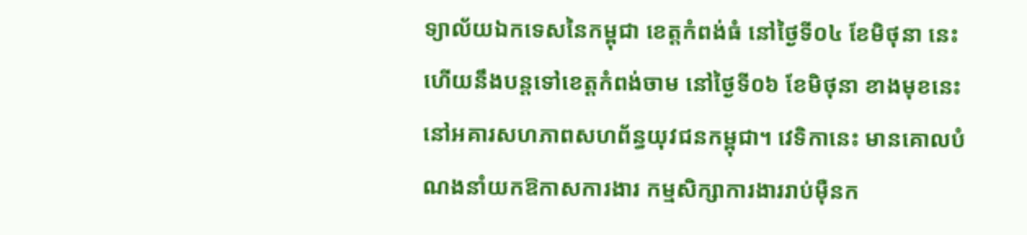ទ្យាល័យឯកទេសនៃកម្ពុជា ខេត្តកំពង់ធំ នៅថ្ងៃទី០៤ ខែមិថុនា នេះ ហើយនឹងបន្តទៅខេត្តកំពង់ចាម នៅថ្ងៃទី០៦ ខែមិថុនា ខាងមុខនេះ នៅអគារសហភាពសហព័ន្ធយុវជនកម្ពុជា។ វេទិកានេះ មានគោលបំណងនាំយកឱកាសការងារ កម្មសិក្សាការងាររាប់ម៉ឺនក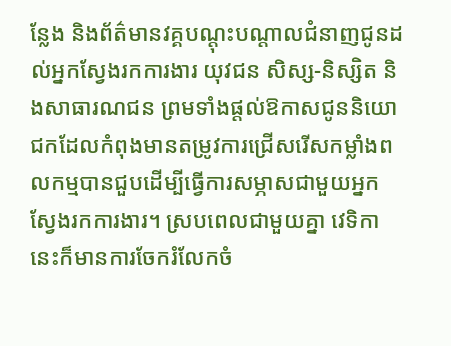ន្លែង និងព័ត៌មានវគ្គបណ្តុះបណ្តាលជំនាញជូនដល់អ្នកស្វែងរកការងារ យុវជន សិស្ស-និស្សិត និងសាធារណជន ព្រមទាំងផ្តល់ឱកាសជូននិយោជកដែលកំពុងមានតម្រូវការជ្រើសរើសកម្លាំងពលកម្មបានជួបដើម្បីធ្វើការសម្ភាសជាមួយអ្នកស្វែងរកការងារ។ ស្របពេលជាមួយគ្នា វេទិកានេះក៏មានការចែករំលែកចំ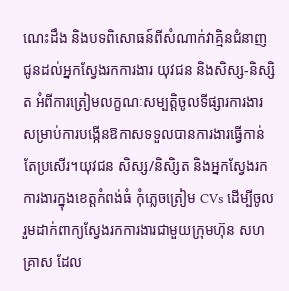ណេះដឹង និងបទពិសោធន៍ពីសំណាក់វាគ្មិនជំនាញ ជូនដល់អ្នកស្វែងរកការងារ យុវជន និងសិស្ស-និស្សិត អំពីការត្រៀមលក្ខណៈសម្បត្តិចូលទីផ្សារការងារ សម្រាប់ការបង្កើនឱកាសទទួលបានការងារធ្វើកាន់តែប្រសើរ។យុវជន សិស្ស/និសិ្សត និងអ្នកស្វែងរកការងារក្នុងខេត្តកំពង់ធំ កុំភ្លេចត្រៀម CVs ដើម្បីចូលរួមដាក់ពាក្យស្វែងរកការងារជាមួយក្រុមហ៊ុន សហគ្រាស ដែល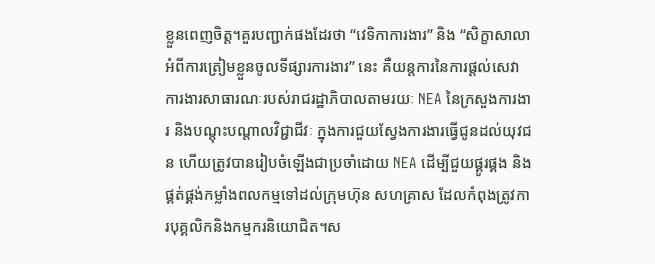ខ្លួនពេញចិត្ត។គួរបញ្ជាក់ផងដែរថា “វេទិកាការងារ” និង “សិក្ខាសាលាអំពីការត្រៀមខ្លួនចូលទីផ្សារការងារ” នេះ គឺយន្តការនៃការផ្តល់សេវាការងារសាធារណៈរបស់រាជរដ្ឋាភិបាលតាមរយៈ NEA នៃក្រសួងការងារ និងបណ្តុះបណ្តាលវិជ្ជាជីវៈ ក្នុងការជួយស្វែងការងារធ្វើជូនដល់យុវជន ហើយត្រូវបានរៀបចំឡើងជាប្រចាំដោយ NEA ដើម្បីជួយផ្គូរផ្គង និងផ្គត់ផ្គង់កម្លាំងពលកម្មទៅដល់ក្រុមហ៊ុន សហគ្រាស ដែលកំពុងត្រូវការបុគ្គលិកនិងកម្មករនិយោជិត។ស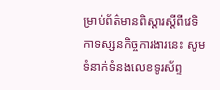ម្រាប់ព័ត៌មានពិស្តារស្ដីពីវេទិកាទស្សនកិច្ចការងារនេះ សូមទំនាក់ទំនងលេខទូរស័ព្ទ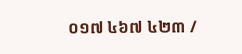០១៧ ៤៦៧ ៤២៣ /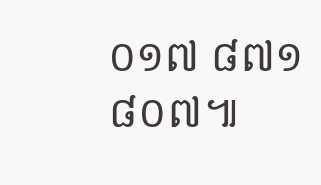០១៧ ៨៧១ ៨០៧៕